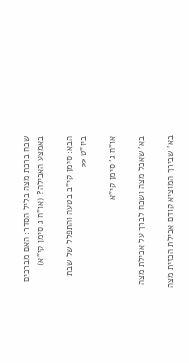שכח ברכת מצה בליל הסדר: האם מברכים באמצע האכילה? (או"ח ג סימן קי"א)

הבא: סימן קי"ב בטעה והתפלל של שבת ביו"ט <<

או"ח ג' סימן קי"א

בא' שאכל מצה ושכח לברך על אכילת מצה

בא' שבירך המוציא קודם אכילת הכזית מצה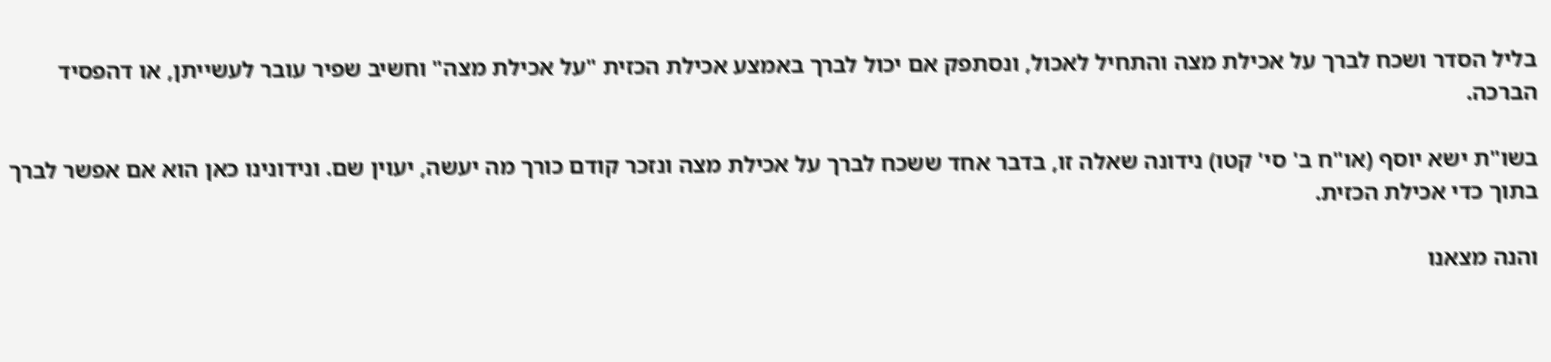בליל הסדר ושכח לברך על אכילת מצה והתחיל לאכול, ונסתפק אם יכול לברך באמצע אכילת הכזית "על אכילת מצה" וחשיב שפיר עובר לעשייתן, או דהפסיד הברכה.

בשו"ת ישא יוסף (או"ח ב' סי' קטו) נידונה שאלה זו, בדבר אחד ששכח לברך על אכילת מצה ונזכר קודם כורך מה יעשה, יעוין שם. ונידונינו כאן הוא אם אפשר לברך בתוך כדי אכילת הכזית.

והנה מצאנו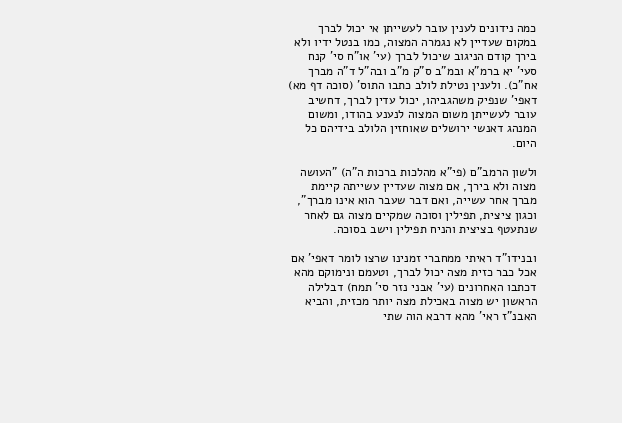כמה נידונים לענין עובר לעשייתן אי יכול לברך במקום שעדיין לא נגמרה המצוה, כמו בנטל ידיו ולא בירך קודם הניגוב שיכול לברך (עי' או"ח סי' קנח סעי' יא ברמ"א ובמ"ב ס"ק מ"ב ובה"ל ד"ה מברך אח"כ). ולענין נטילת לולב כתבו התוס' (סוכה דף מא) דאפי' שנפיק משהגביהו, יכול עדין לברך, דחשיב עובר לעשייתן משום המצוה לנענע בהודו, ומשום המנהג דאנשי ירושלים שאוחזין הלולב בידיהם כל היום.

ולשון הרמב"ם (פי"א מהלכות ברכות ה"ה) "העושה מצוה ולא בירך, אם מצוה שעדיין עשייתה קיימת מברך אחר עשייה, ואם דבר שעבר הוא אינו מברך", וכגון ציצית, תפילין וסוכה שמקיים מצוה גם לאחר שנתעטף בציצית והניח תפילין וישב בסוכה.

ובנידו"ד ראיתי ממחברי זמנינו שרצו לומר דאפי' אם אכל כבר כזית מצה יכול לברך, וטעמם ונימוקם מהא דכתבו האחרונים (עי' אבני נזר סי' תמח) דבלילה הראשון יש מצוה באכילת מצה יותר מכזית, והביא האבנ"ז ראי' מהא דרבא הוה שתי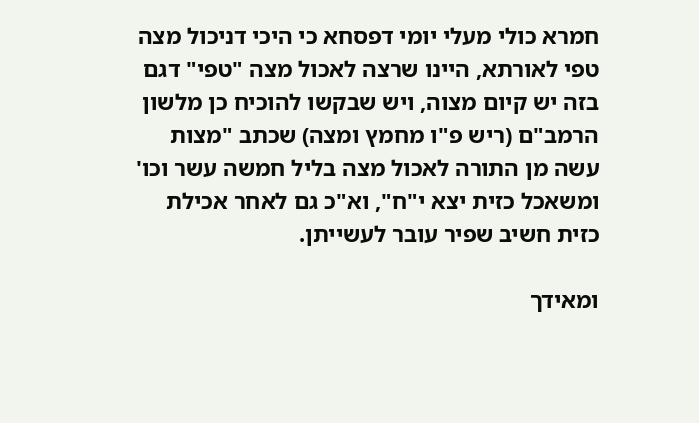חמרא כולי מעלי יומי דפסחא כי היכי דניכול מצה טפי לאורתא, היינו שרצה לאכול מצה "טפי" דגם בזה יש קיום מצוה, ויש שבקשו להוכיח כן מלשון הרמב"ם (ריש פ"ו מחמץ ומצה) שכתב "מצות עשה מן התורה לאכול מצה בליל חמשה עשר וכו' ומשאכל כזית יצא י"ח", וא"כ גם לאחר אכילת כזית חשיב שפיר עובר לעשייתן.

ומאידך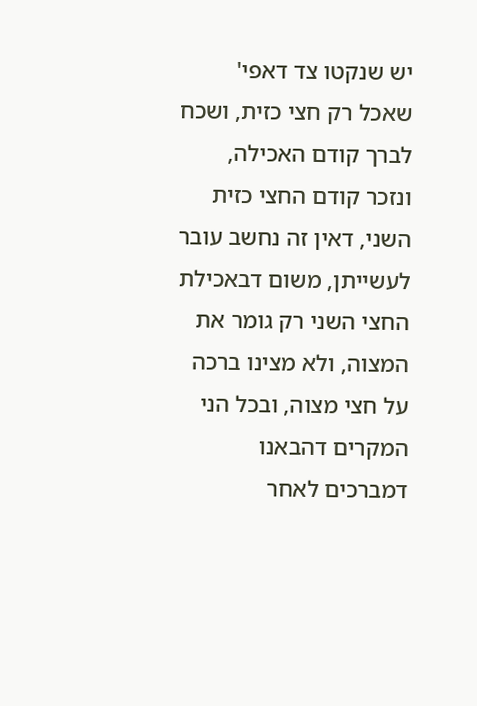יש שנקטו צד דאפי' שאכל רק חצי כזית, ושכח לברך קודם האכילה, ונזכר קודם החצי כזית השני, דאין זה נחשב עובר לעשייתן, משום דבאכילת החצי השני רק גומר את המצוה, ולא מצינו ברכה על חצי מצוה, ובכל הני המקרים דהבאנו דמברכים לאחר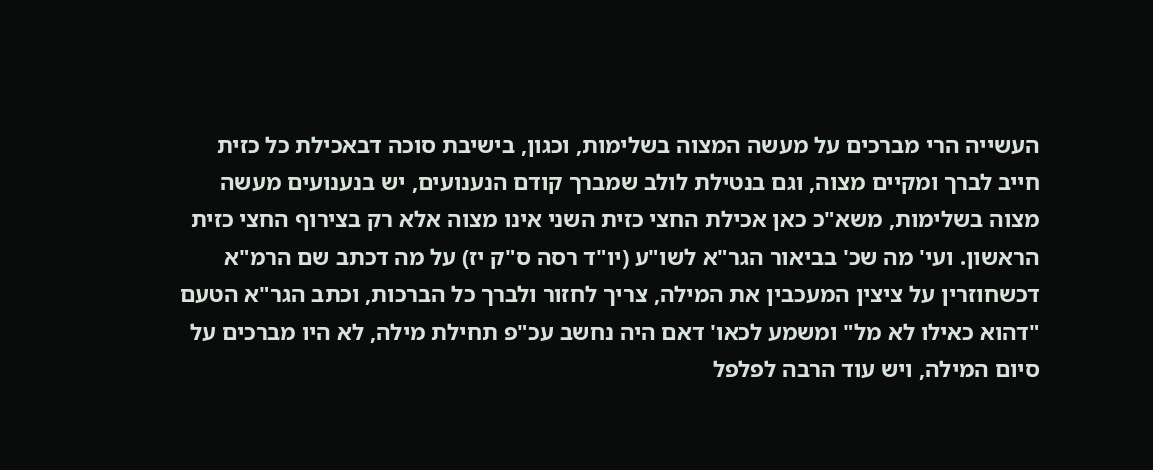העשייה הרי מברכים על מעשה המצוה בשלימות, וכגון, בישיבת סוכה דבאכילת כל כזית חייב לברך ומקיים מצוה, וגם בנטילת לולב שמברך קודם הנענועים, יש בנענועים מעשה מצוה בשלימות, משא"כ כאן אכילת החצי כזית השני אינו מצוה אלא רק בצירוף החצי כזית הראשון. ועי' מה שכ' בביאור הגר"א לשו"ע (יו"ד רסה ס"ק יז) על מה דכתב שם הרמ"א דכשחוזרין על ציצין המעכבין את המילה, צריך לחזור ולברך כל הברכות, וכתב הגר"א הטעם "דהוא כאילו לא מל" ומשמע לכאו' דאם היה נחשב עכ"פ תחילת מילה, לא היו מברכים על סיום המילה, ויש עוד הרבה לפלפל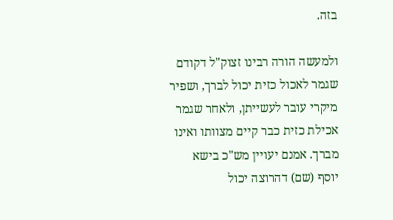בזה.

ולמעשה הורה רבינו זצוק"ל דקודם שגמר לאכול כזית יכול לברך, ושפיר מיקרי עובר לעשייתן, ולאחר שגמר אכילת כזית כבר קיים מצוותו ואינו מברך. אמנם יעויין מש"כ בישא יוסף (שם) דהרוצה יכול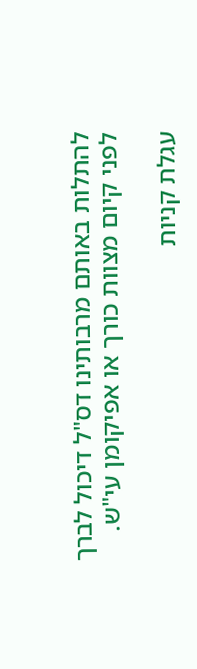להתלות באותם מרבותינו דס"ל דיכול לברך לפני קיום מצוות כורך או אפיקומן עי"ש.

עגלת קניות